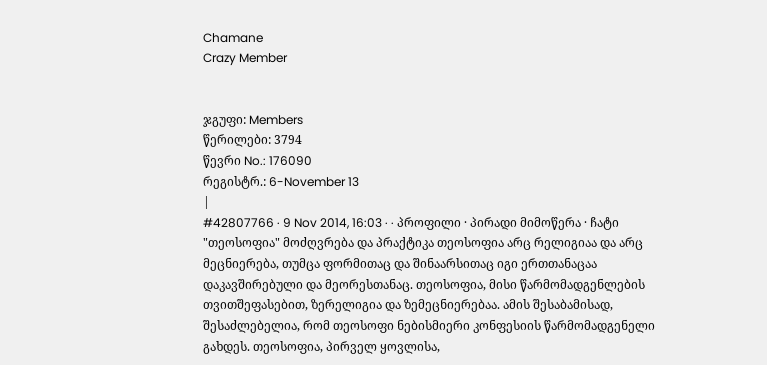Chamane
Crazy Member


ჯგუფი: Members
წერილები: 3794
წევრი No.: 176090
რეგისტრ.: 6-November 13
|
#42807766 · 9 Nov 2014, 16:03 · · პროფილი · პირადი მიმოწერა · ჩატი
"თეოსოფია" მოძღვრება და პრაქტიკა თეოსოფია არც რელიგიაა და არც მეცნიერება, თუმცა ფორმითაც და შინაარსითაც იგი ერთთანაცაა დაკავშირებული და მეორესთანაც. თეოსოფია, მისი წარმომადგენლების თვითშეფასებით, ზერელიგია და ზემეცნიერებაა. ამის შესაბამისად, შესაძლებელია, რომ თეოსოფი ნებისმიერი კონფესიის წარმომადგენელი გახდეს. თეოსოფია, პირველ ყოვლისა,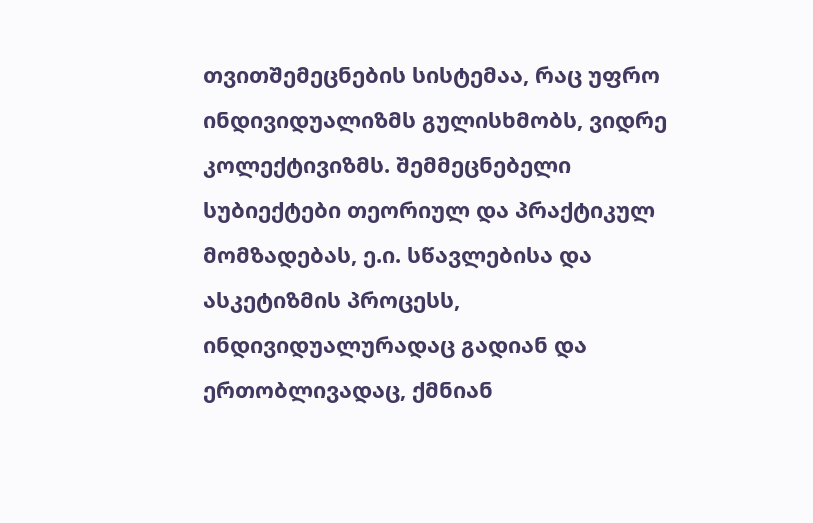თვითშემეცნების სისტემაა, რაც უფრო ინდივიდუალიზმს გულისხმობს, ვიდრე კოლექტივიზმს. შემმეცნებელი სუბიექტები თეორიულ და პრაქტიკულ მომზადებას, ე.ი. სწავლებისა და ასკეტიზმის პროცესს, ინდივიდუალურადაც გადიან და ერთობლივადაც, ქმნიან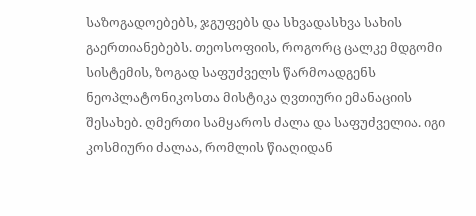საზოგადოებებს, ჯგუფებს და სხვადასხვა სახის გაერთიანებებს. თეოსოფიის, როგორც ცალკე მდგომი სისტემის, ზოგად საფუძველს წარმოადგენს ნეოპლატონიკოსთა მისტიკა ღვთიური ემანაციის შესახებ. ღმერთი სამყაროს ძალა და საფუძველია. იგი კოსმიური ძალაა, რომლის წიაღიდან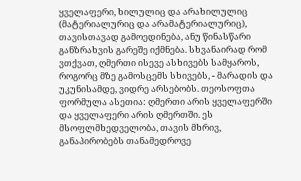ყველაფერი, ხილულიც და არახილულიც (მატერიალურიც და არამატერიალურიც), თავისთავად გამოედინება, ანუ წინასწარი განზრახვის გარეშე იქმნება. სხვანაირად რომ ვთქვათ, ღმერთი ისევე ასხივებს სამყაროს, როგორც მზე გამოსცემს სხივებს, - მარადის და უკუნისამდე, ვიდრე არსებობს. თეოსოფთა ფორმულა ასეთია: ღმერთი არის ყველაფერში და ყველაფერი არის ღმერთში. ეს მსოფლმხედველობა, თავის მხრივ, განაპირობებს თანამედროვე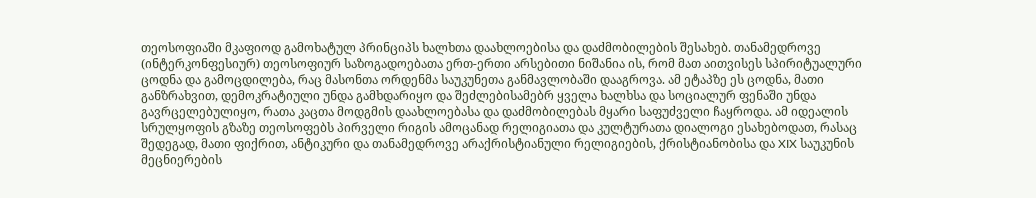თეოსოფიაში მკაფიოდ გამოხატულ პრინციპს ხალხთა დაახლოებისა და დაძმობილების შესახებ. თანამედროვე (ინტერკონფესიურ) თეოსოფიურ საზოგადოებათა ერთ-ერთი არსებითი ნიშანია ის, რომ მათ აითვისეს სპირიტუალური ცოდნა და გამოცდილება, რაც მასონთა ორდენმა საუკუნეთა განმავლობაში დააგროვა. ამ ეტაპზე ეს ცოდნა, მათი განზრახვით, დემოკრატიული უნდა გამხდარიყო და შეძლებისამებრ ყველა ხალხსა და სოციალურ ფენაში უნდა გავრცელებულიყო, რათა კაცთა მოდგმის დაახლოებასა და დაძმობილებას მყარი საფუძველი ჩაყროდა. ამ იდეალის სრულყოფის გზაზე თეოსოფებს პირველი რიგის ამოცანად რელიგიათა და კულტურათა დიალოგი ესახებოდათ, რასაც შედეგად, მათი ფიქრით, ანტიკური და თანამედროვე არაქრისტიანული რელიგიების, ქრისტიანობისა და XIX საუკუნის მეცნიერების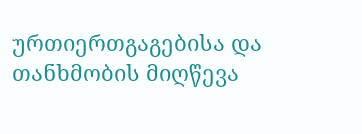ურთიერთგაგებისა და თანხმობის მიღწევა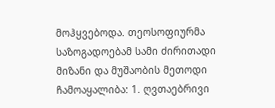მოჰყვებოდა. თეოსოფიურმა საზოგადოებამ სამი ძირითადი მიზანი და მუშაობის მეთოდი ჩამოაყალიბა: 1. ღვთაებრივი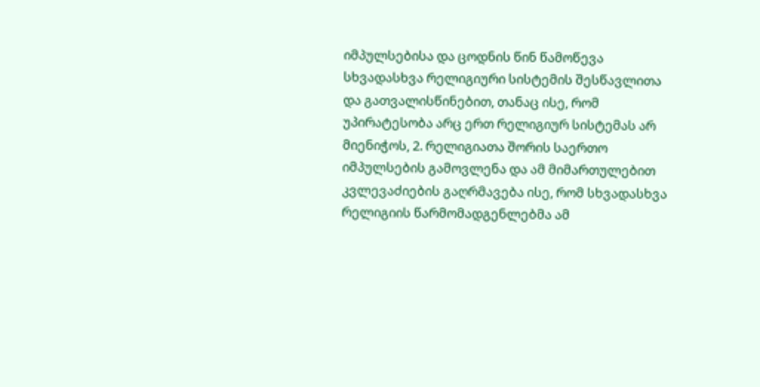იმპულსებისა და ცოდნის წინ წამოწევა სხვადასხვა რელიგიური სისტემის შესწავლითა და გათვალისწინებით, თანაც ისე, რომ უპირატესობა არც ერთ რელიგიურ სისტემას არ მიენიჭოს, 2. რელიგიათა შორის საერთო იმპულსების გამოვლენა და ამ მიმართულებით კვლევაძიების გაღრმავება ისე, რომ სხვადასხვა რელიგიის წარმომადგენლებმა ამ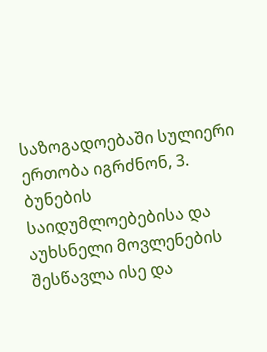საზოგადოებაში სულიერი ერთობა იგრძნონ, 3. ბუნების საიდუმლოებებისა და აუხსნელი მოვლენების შესწავლა ისე და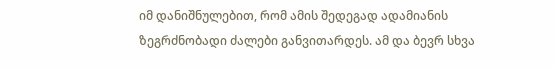იმ დანიშნულებით, რომ ამის შედეგად ადამიანის ზეგრძნობადი ძალები განვითარდეს. ამ და ბევრ სხვა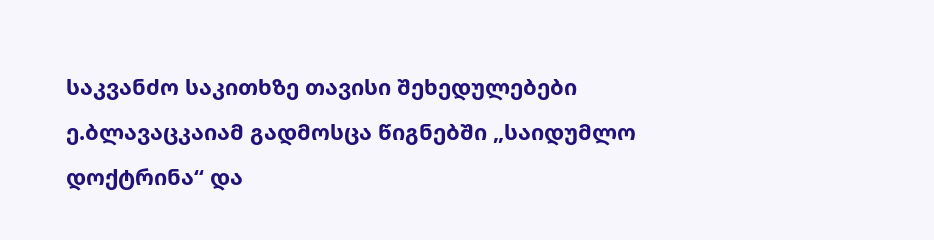საკვანძო საკითხზე თავისი შეხედულებები ე.ბლავაცკაიამ გადმოსცა წიგნებში „საიდუმლო დოქტრინა“ და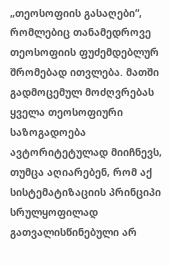„თეოსოფიის გასაღები“, რომლებიც თანამედროვე თეოსოფიის ფუძემდებლურ შრომებად ითვლება. მათში გადმოცემულ მოძღვრებას ყველა თეოსოფიური საზოგადოება ავტორიტეტულად მიიჩნევს, თუმცა აღიარებენ, რომ აქ სისტემატიზაციის პრინციპი სრულყოფილად გათვალისწინებული არ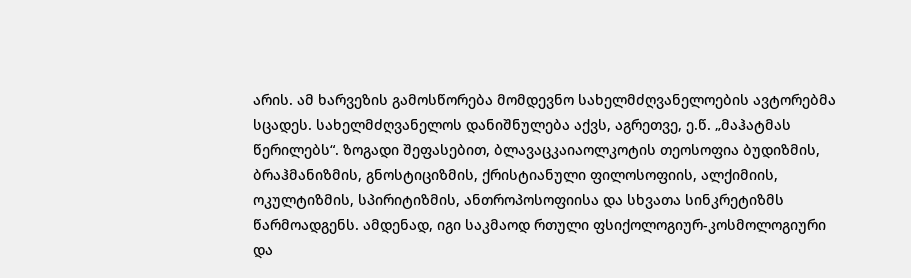არის. ამ ხარვეზის გამოსწორება მომდევნო სახელმძღვანელოების ავტორებმა სცადეს. სახელმძღვანელოს დანიშნულება აქვს, აგრეთვე, ე.წ. „მაჰატმას წერილებს“. ზოგადი შეფასებით, ბლავაცკაიაოლკოტის თეოსოფია ბუდიზმის, ბრაჰმანიზმის, გნოსტიციზმის, ქრისტიანული ფილოსოფიის, ალქიმიის, ოკულტიზმის, სპირიტიზმის, ანთროპოსოფიისა და სხვათა სინკრეტიზმს წარმოადგენს. ამდენად, იგი საკმაოდ რთული ფსიქოლოგიურ-კოსმოლოგიური და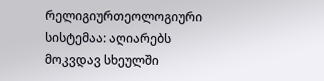რელიგიურთეოლოგიური სისტემაა: აღიარებს მოკვდავ სხეულში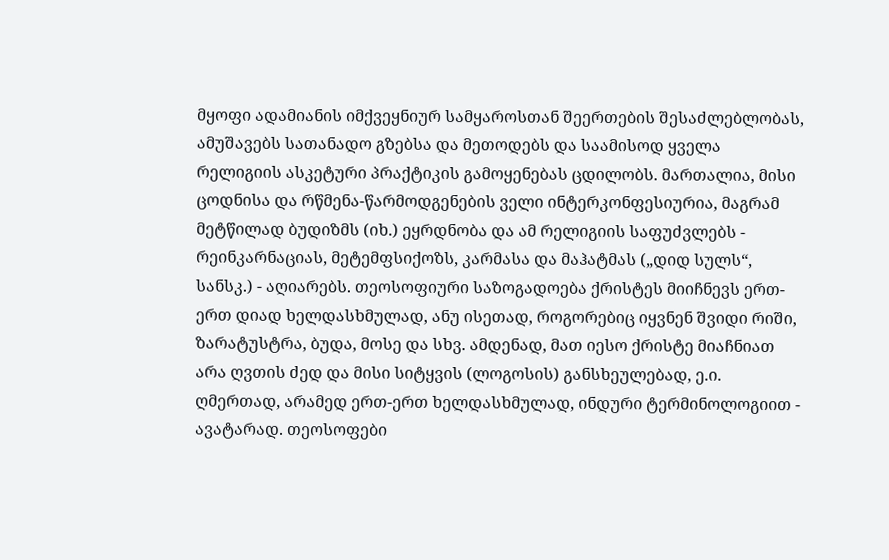მყოფი ადამიანის იმქვეყნიურ სამყაროსთან შეერთების შესაძლებლობას, ამუშავებს სათანადო გზებსა და მეთოდებს და საამისოდ ყველა რელიგიის ასკეტური პრაქტიკის გამოყენებას ცდილობს. მართალია, მისი ცოდნისა და რწმენა-წარმოდგენების ველი ინტერკონფესიურია, მაგრამ მეტწილად ბუდიზმს (იხ.) ეყრდნობა და ამ რელიგიის საფუძვლებს - რეინკარნაციას, მეტემფსიქოზს, კარმასა და მაჰატმას („დიდ სულს“, სანსკ.) - აღიარებს. თეოსოფიური საზოგადოება ქრისტეს მიიჩნევს ერთ-ერთ დიად ხელდასხმულად, ანუ ისეთად, როგორებიც იყვნენ შვიდი რიში, ზარატუსტრა, ბუდა, მოსე და სხვ. ამდენად, მათ იესო ქრისტე მიაჩნიათ არა ღვთის ძედ და მისი სიტყვის (ლოგოსის) განსხეულებად, ე.ი. ღმერთად, არამედ ერთ-ერთ ხელდასხმულად, ინდური ტერმინოლოგიით - ავატარად. თეოსოფები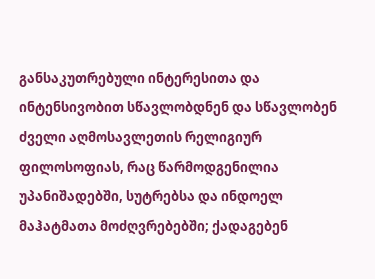განსაკუთრებული ინტერესითა და ინტენსივობით სწავლობდნენ და სწავლობენ ძველი აღმოსავლეთის რელიგიურ ფილოსოფიას, რაც წარმოდგენილია უპანიშადებში, სუტრებსა და ინდოელ მაჰატმათა მოძღვრებებში; ქადაგებენ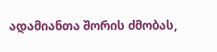ადამიანთა შორის ძმობას,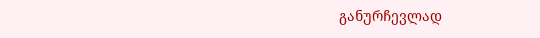განურჩევლად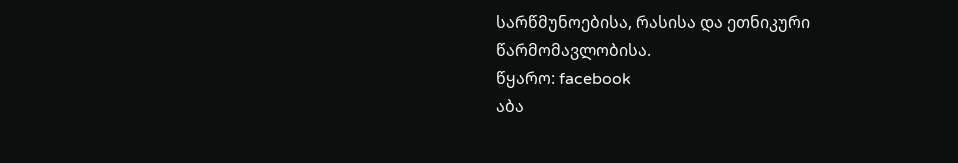სარწმუნოებისა, რასისა და ეთნიკური წარმომავლობისა.
წყარო: facebook
აბა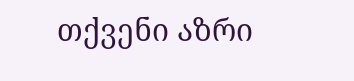თქვენი აზრი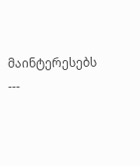მაინტერესებს
---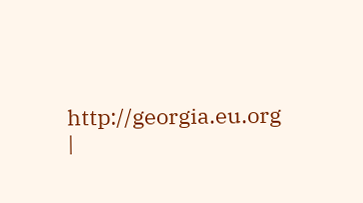http://georgia.eu.org
|